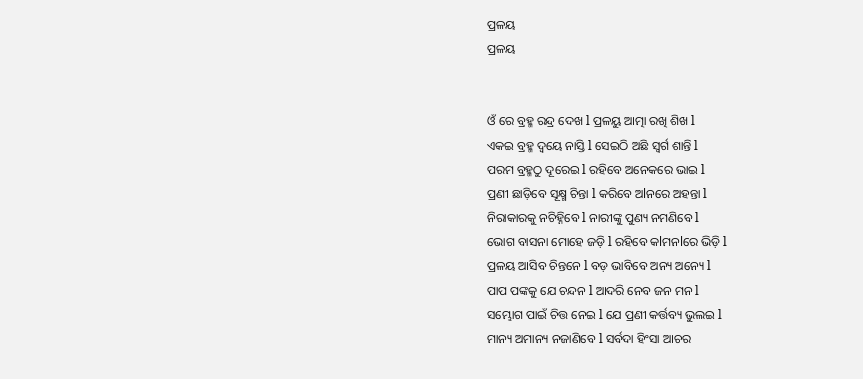ପ୍ରଳୟ
ପ୍ରଳୟ


ଓଁ ରେ ବ୍ରହ୍ମ ରନ୍ଦ୍ର ଦେଖ l ପ୍ରଳୟୁ ଆତ୍ମା ରଖି ଶିଖ l
ଏକଇ ବ୍ରହ୍ମ ଦ୍ୱୟେ ନାସ୍ତି l ସେଇଠି ଅଛି ସ୍ବର୍ଗ ଶାନ୍ତି l
ପରମ ବ୍ରହ୍ମଠୁ ଦୂରେଇ l ରହିବେ ଅନେକରେ ଭାଇ l
ପ୍ରଣୀ ଛାଡ଼ିବେ ସୂକ୍ଷ୍ମ ଚିନ୍ତା l କରିବେ ଅlନରେ ଅହନ୍ତା l
ନିରାକାରକୁ ନଚିହ୍ନିବେ l ନାରୀଙ୍କୁ ପୁଣ୍ୟ ନମଣିବେ l
ଭୋଗ ବାସନା ମୋହେ ଜଡ଼ି l ରହିବେ କlମନlରେ ଭିଡ଼ି l
ପ୍ରଳୟ ଆସିବ ଚିନ୍ତନେ l ବଡ଼ ଭାବିବେ ଅନ୍ୟ ଅନ୍ୟେ l
ପାପ ପଙ୍କକୁ ଯେ ଚନ୍ଦନ l ଆଦରି ନେବ ଜନ ମନ l
ସମ୍ଭୋଗ ପାଇଁ ଚିତ୍ତ ନେଇ l ଯେ ପ୍ରଣୀ କର୍ତ୍ତବ୍ୟ ଭୁଲଇ l
ମାନ୍ୟ ଅମାନ୍ୟ ନଜାଣିବେ l ସର୍ବଦା ହିଂସା ଆଚର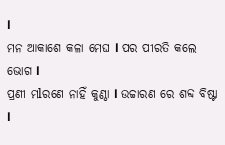l
ମନ ଆକାଶେ କଳା ମେଘ l ପର ପୀରତି କଲେ ଭୋଗ l
ପ୍ରଣୀ ମlରଣେ ନାହିଁ କୁଣ୍ଠା l ଉଚ୍ଚାରଣ ରେ ଶବ୍ଦ ବିଷ୍ଟା l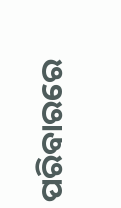ପରିବାରରେ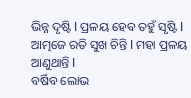ଭିନ୍ନ ଦୃଷ୍ଟି l ପ୍ରଳୟ ହେବ ତହୁଁ ସୃଷ୍ଟି l
ଆତ୍ମଜେ ରତି ସୁଖ ଚିନ୍ତି l ମହା ପ୍ରଳୟ ଆଣୁଥାନ୍ତି l
ବର୍ଷିବ ଲୋଭ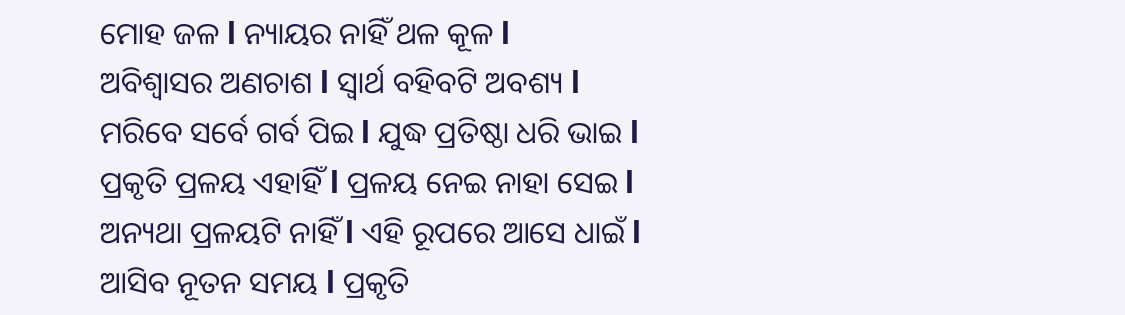ମୋହ ଜଳ l ନ୍ୟାୟର ନାହିଁ ଥଳ କୂଳ l
ଅବିଶ୍ୱାସର ଅଣଚାଶ l ସ୍ଵାର୍ଥ ବହିବଟି ଅବଶ୍ୟ l
ମରିବେ ସର୍ବେ ଗର୍ବ ପିଇ l ଯୁଦ୍ଧ ପ୍ରତିଷ୍ଠା ଧରି ଭାଇ l
ପ୍ରକୃତି ପ୍ରଳୟ ଏହାହିଁ l ପ୍ରଳୟ ନେଇ ନାହା ସେଇ l
ଅନ୍ୟଥା ପ୍ରଳୟଟି ନାହିଁ l ଏହି ରୂପରେ ଆସେ ଧାଇଁ l
ଆସିବ ନୂତନ ସମୟ l ପ୍ରକୃତି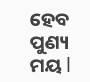ହେବ ପୁଣ୍ୟ ମୟ l